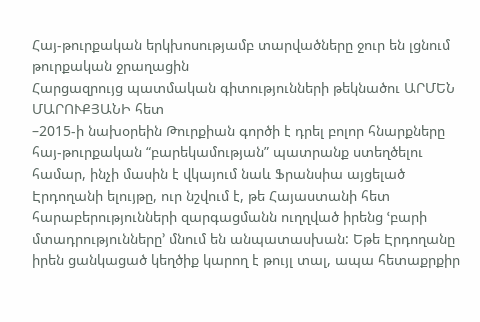Հայ-թուրքական երկխոսությամբ տարվածները ջուր են լցնում թուրքական ջրաղացին
Հարցազրույց պատմական գիտությունների թեկնածու ԱՐՄԵՆ ՄԱՐՈՒՔՅԱՆԻ հետ
–2015-ի նախօրեին Թուրքիան գործի է դրել բոլոր հնարքները հայ-թուրքական “բարեկամության” պատրանք ստեղծելու համար, ինչի մասին է վկայում նաև Ֆրանսիա այցելած Էրդողանի ելույթը, ուր նշվում է, թե Հայաստանի հետ հարաբերությունների զարգացմանն ուղղված իրենց ՙբարի մտադրությունները՚ մնում են անպատասխան: Եթե Էրդողանը իրեն ցանկացած կեղծիք կարող է թույլ տալ, ապա հետաքրքիր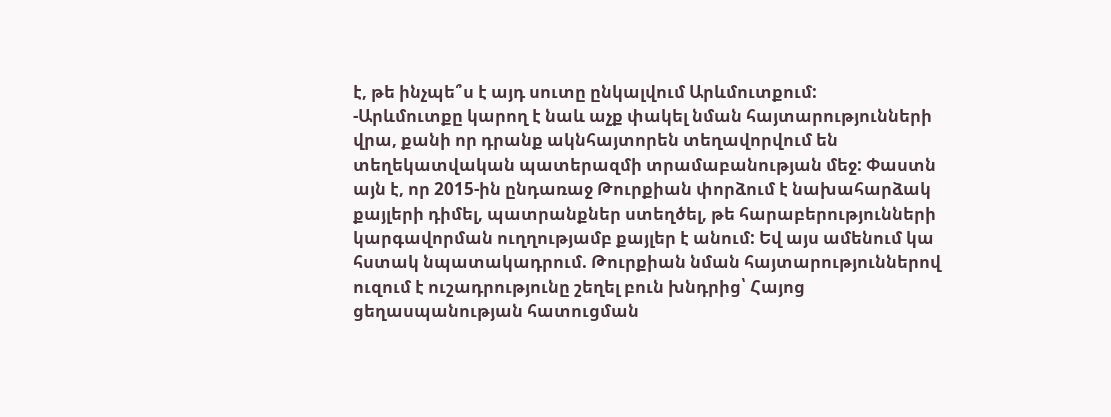է, թե ինչպե՞ս է այդ սուտը ընկալվում Արևմուտքում:
-Արևմուտքը կարող է նաև աչք փակել նման հայտարությունների վրա, քանի որ դրանք ակնհայտորեն տեղավորվում են տեղեկատվական պատերազմի տրամաբանության մեջ: Փաստն այն է, որ 2015-ին ընդառաջ Թուրքիան փորձում է նախահարձակ քայլերի դիմել, պատրանքներ ստեղծել, թե հարաբերությունների կարգավորման ուղղությամբ քայլեր է անում: Եվ այս ամենում կա հստակ նպատակադրում. Թուրքիան նման հայտարություններով ուզում է ուշադրությունը շեղել բուն խնդրից՝ Հայոց ցեղասպանության հատուցման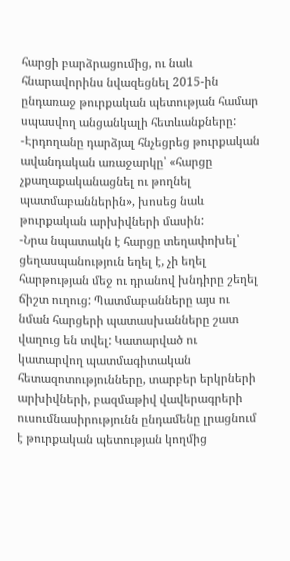հարցի բարձրացումից, ու նաև հնարավորինս նվազեցնել 2015-ին ընդառաջ թուրքական պետության համար սպասվող անցանկալի հետևանքները:
-Էրդողանը դարձյալ հնչեցրեց թուրքական ավանդական առաջարկը՝ «հարցը չքաղաքականացնել ու թողնել պատմաբաններին», խոսեց նաև թուրքական արխիվների մասին:
-Նրա նպատակն է հարցը տեղափոխել՝ ցեղասպանություն եղել է, չի եղել հարթության մեջ ու դրանով խնդիրը շեղել ճիշտ ուղուց: Պատմաբանները այս ու նման հարցերի պատասխանները շատ վաղուց են տվել: Կատարված ու կատարվող պատմագիտական հետազոտությունները, տարբեր երկրների արխիվների, բազմաթիվ վավերագրերի ուսումնասիրությունն ընդամենը լրացնում է թուրքական պետության կողմից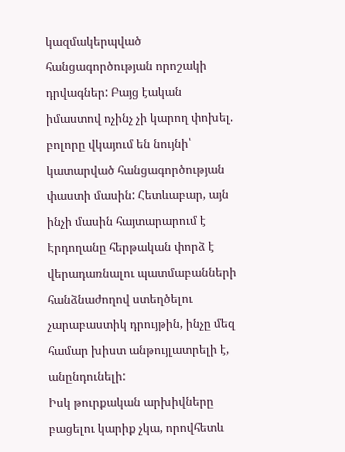կազմակերպված հանցագործության որոշակի դրվագներ: Բայց էական իմաստով ոչինչ չի կարող փոխել. բոլորը վկայում են նույնի՝ կատարված հանցագործության փաստի մասին: Հետևաբար, այն ինչի մասին հայտարարում է Էրդողանը հերթական փորձ է վերադառնալու պատմաբանների հանձնաժողով ստեղծելու չարաբաստիկ դրույթին, ինչը մեզ համար խիստ անթույլատրելի է, անընդունելի:
Իսկ թուրքական արխիվները բացելու կարիք չկա, որովհետև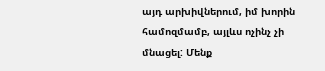այդ արխիվներում, իմ խորին համոզմամբ, այլևս ոչինչ չի մնացել: Մենք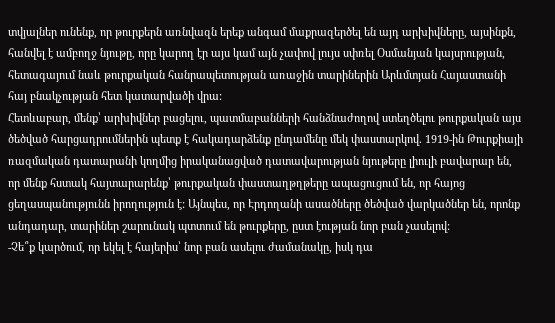տվյալներ ունենք, որ թուրքերն առնվազն երեք անգամ մաքրազերծել են այդ արխիվները, այսինքն, հանվել է ամբողջ նյութը, որը կարող էր այս կամ այն չափով լույս սփռել Օսմանյան կայսրության, հետագայում նաև թուրքական հանրապետության առաջին տարիներին Արևմտյան Հայաստանի հայ բնակչության հետ կատարվածի վրա:
Հետևաբար, մենք՝ արխիվներ բացելու, պատմաբանների հանձնաժողով ստեղծելու թուրքական այս ծեծված հարցադրումներին պետք է հակադարձենք ընդամենը մեկ փաստարկով. 1919-ին Թուրքիայի ռազմական դատարանի կողմից իրականացված դատավարության նյութերը լիուլի բավարար են, որ մենք հստակ հայտարարենք՝ թուրքական փաստաղթղթերը ապացուցում են, որ հայոց ցեղասպանությունն իրողություն է: Այնպես, որ Էրդողանի ասածները ծեծված վարկածներ են, որոնք անդադար, տարիներ շարունակ պտտում են թուրքերը, ըստ էության նոր բան չասելով:
-Չե՞ք կարծում, որ եկել է հայերիս՝ նոր բան ասելու ժամանակը, իսկ դա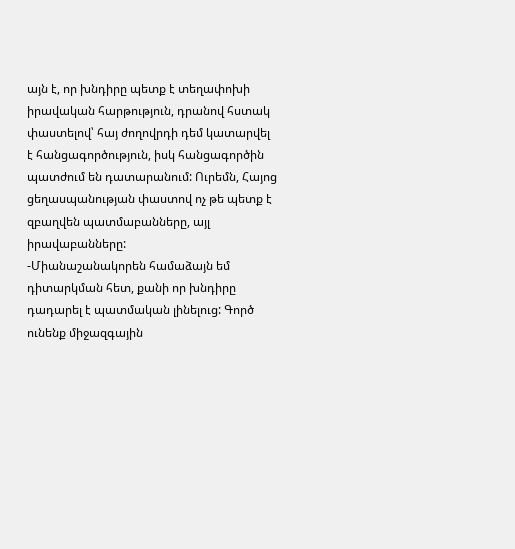այն է, որ խնդիրը պետք է տեղափոխի իրավական հարթություն, դրանով հստակ փաստելով՝ հայ ժողովրդի դեմ կատարվել է հանցագործություն, իսկ հանցագործին պատժում են դատարանում: Ուրեմն, Հայոց ցեղասպանության փաստով ոչ թե պետք է զբաղվեն պատմաբանները, այլ իրավաբանները:
-Միանաշանակորեն համաձայն եմ դիտարկման հետ, քանի որ խնդիրը դադարել է պատմական լինելուց: Գործ ունենք միջազգային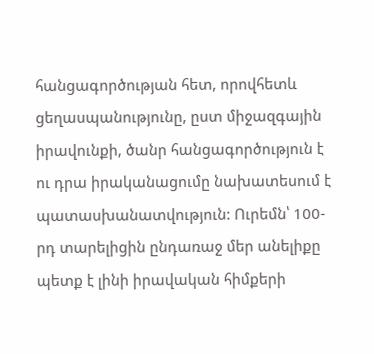հանցագործության հետ, որովհետև ցեղասպանությունը, ըստ միջազգային իրավունքի, ծանր հանցագործություն է ու դրա իրականացումը նախատեսում է պատասխանատվություն: Ուրեմն՝ 100-րդ տարելիցին ընդառաջ մեր անելիքը պետք է լինի իրավական հիմքերի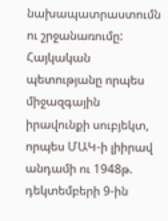նախապատրաստումն ու շրջանառումը: Հայկական պետությանը որպես միջազգային իրավունքի սուբյեկտ, որպես ՄԱԿ-ի լիիրավ անդամի ու 1948թ. դեկտեմբերի 9-ին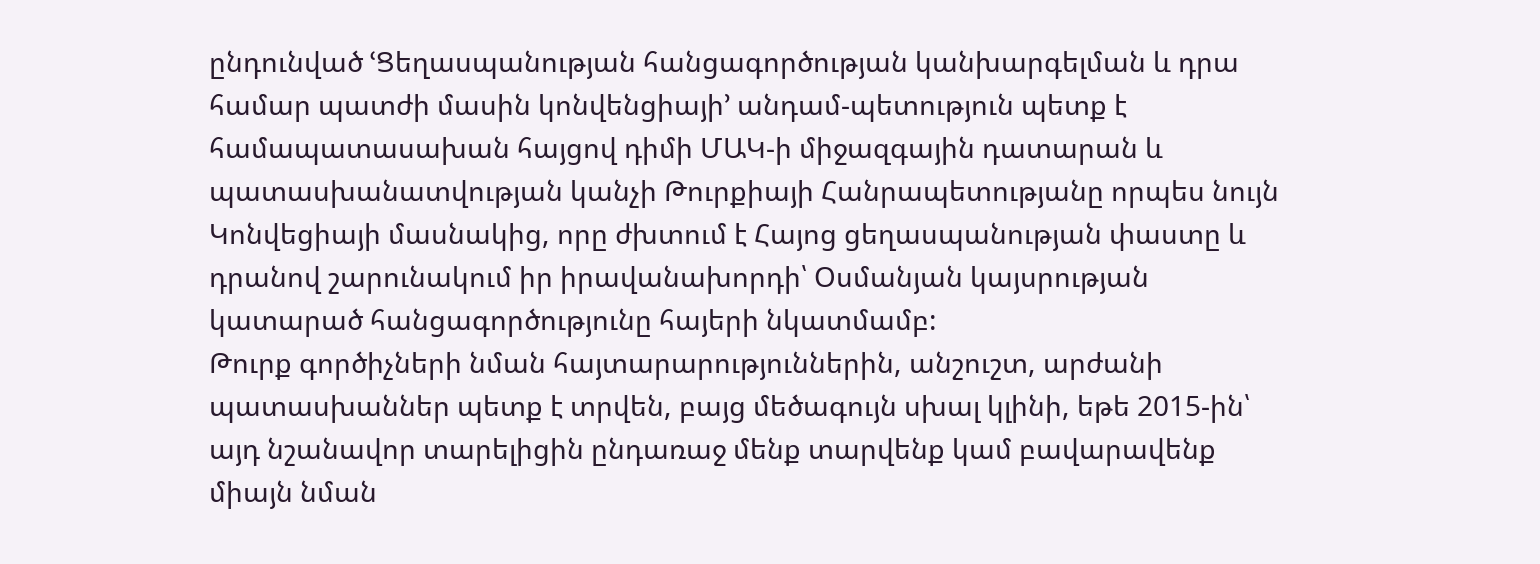ընդունված ՙՑեղասպանության հանցագործության կանխարգելման և դրա համար պատժի մասին կոնվենցիայի՚ անդամ-պետություն պետք է համապատասախան հայցով դիմի ՄԱԿ-ի միջազգային դատարան և պատասխանատվության կանչի Թուրքիայի Հանրապետությանը որպես նույն Կոնվեցիայի մասնակից, որը ժխտում է Հայոց ցեղասպանության փաստը և դրանով շարունակում իր իրավանախորդի՝ Օսմանյան կայսրության կատարած հանցագործությունը հայերի նկատմամբ:
Թուրք գործիչների նման հայտարարություններին, անշուշտ, արժանի պատասխաններ պետք է տրվեն, բայց մեծագույն սխալ կլինի, եթե 2015-ին՝ այդ նշանավոր տարելիցին ընդառաջ մենք տարվենք կամ բավարավենք միայն նման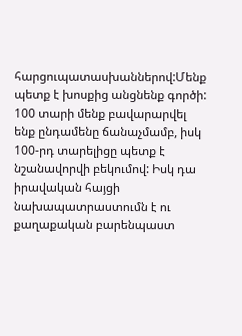հարցուպատասխաններով:Մենք պետք է խոսքից անցնենք գործի: 100 տարի մենք բավարարվել ենք ընդամենը ճանաչմամբ, իսկ 100-րդ տարելիցը պետք է նշանավորվի բեկումով: Իսկ դա իրավական հայցի նախապատրաստումն է ու քաղաքական բարենպաստ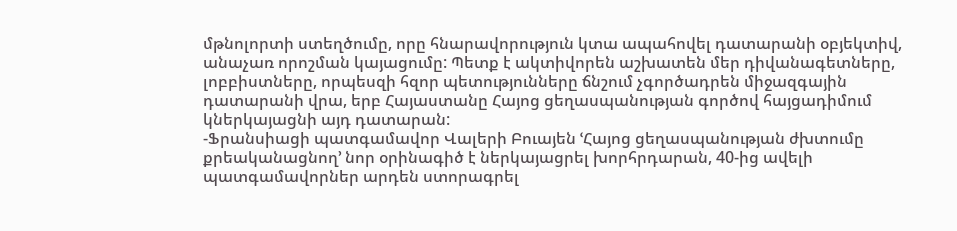մթնոլորտի ստեղծումը, որը հնարավորություն կտա ապահովել դատարանի օբյեկտիվ, անաչառ որոշման կայացումը: Պետք է ակտիվորեն աշխատեն մեր դիվանագետները, լոբբիստները, որպեսզի հզոր պետությունները ճնշում չգործադրեն միջազգային դատարանի վրա, երբ Հայաստանը Հայոց ցեղասպանության գործով հայցադիմում կներկայացնի այդ դատարան:
-Ֆրանսիացի պատգամավոր Վալերի Բուայեն ՙՀայոց ցեղասպանության ժխտումը քրեականացնող՚ նոր օրինագիծ է ներկայացրել խորհրդարան, 40-ից ավելի պատգամավորներ արդեն ստորագրել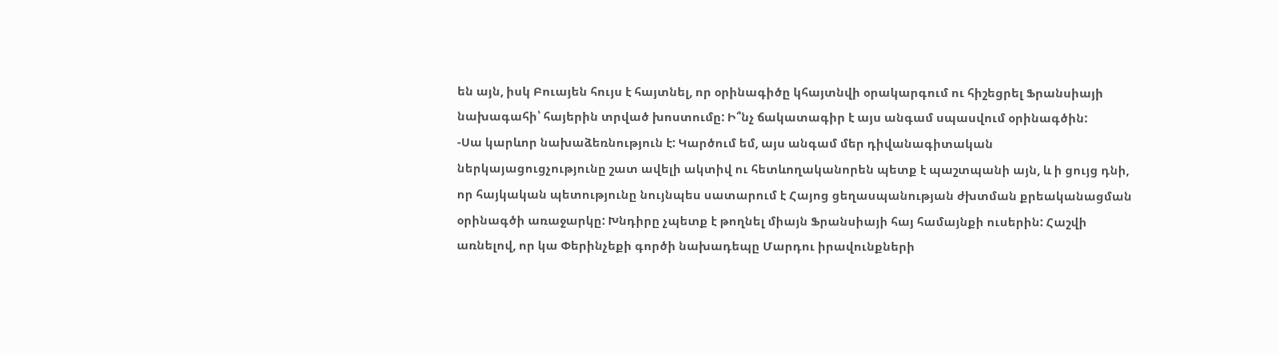են այն, իսկ Բուայեն հույս է հայտնել, որ օրինագիծը կհայտնվի օրակարգում ու հիշեցրել Ֆրանսիայի նախագահի՝ հայերին տրված խոստումը: Ի՞նչ ճակատագիր է այս անգամ սպասվում օրինագծին:
-Սա կարևոր նախաձեռնություն է: Կարծում եմ, այս անգամ մեր դիվանագիտական ներկայացուցչությունը շատ ավելի ակտիվ ու հետևողականորեն պետք է պաշտպանի այն, և ի ցույց դնի, որ հայկական պետությունը նույնպես սատարում է Հայոց ցեղասպանության ժխտման քրեականացման օրինագծի առաջարկը: Խնդիրը չպետք է թողնել միայն Ֆրանսիայի հայ համայնքի ուսերին: Հաշվի առնելով, որ կա Փերինչեքի գործի նախադեպը Մարդու իրավունքների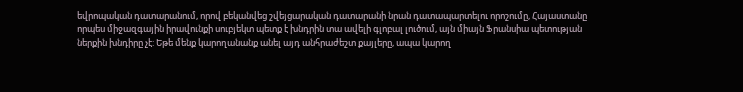եվրոպական դատարանում, որով բեկանվեց շվեյցարական դատարանի նրան դատապարտելու որոշումը, Հայաստանը որպես միջազգային իրավունքի սուբյեկտ պետք է խնդրին տա ավելի գլոբալ լուծում, այն միայն Ֆրանսիա պետության ներքին խնդիրը չէ: Եթե մենք կարողանանք անել այդ անհրաժեշտ քայլերը, ապա կարող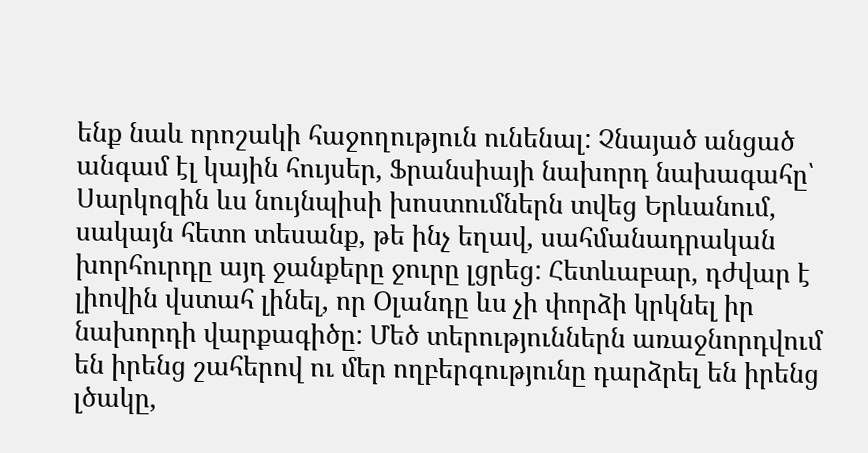ենք նաև որոշակի հաջողություն ունենալ: Չնայած անցած անգամ էլ կային հույսեր, Ֆրանսիայի նախորդ նախագահը՝ Սարկոզին ևս նույնպիսի խոստումներն տվեց Երևանում, սակայն հետո տեսանք, թե ինչ եղավ, սահմանադրական խորհուրդը այդ ջանքերը ջուրը լցրեց: Հետևաբար, դժվար է լիովին վստահ լինել, որ Օլանդը ևս չի փորձի կրկնել իր նախորդի վարքագիծը: Մեծ տերություններն առաջնորդվում են իրենց շահերով ու մեր ողբերգությունը դարձրել են իրենց լծակը,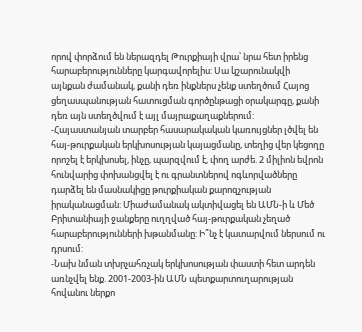որով փորձում են ներազդել Թուրքիայի վրա՝ նրա հետ իրենց հարաբերությունները կարգավորելիս: Սա կշարունակվի այնքան ժամանակ, քանի դեռ ինքներս չենք ստեղծում Հայոց ցեղասպանության հատուցման գործընթացի օրակարգը, քանի դեռ այն ստեղծվում է այլ մայրաքաղաքներում:
-Հայաստանյան տարբեր հասարակական կառույցներ լծվել են հայ-թուրքական երկխոսության կայացմանը, տեղից վեր կեցողը որոշել է երկխոսել, ինչը, պարզվում է, փող արժե. 2 միլիոն եվրոն հունվարից փոխանցվել է ու գրանտներով ոգևորվածները դարձել են մասնակիցը թուրքիական քարոզչության իրականացման: Միաժամանակ ակտիվացել են ԱՄՆ-ի և Մեծ Բրիտանիայի ջանքերը ուղղված հայ-թուրքական չեղած հարաբերությունների խթանմանը: Ի՞նչ է կատարվում ներսում ու դրսում:
-Նախ նման տխրչահռչակ երկխոսության փաստի հետ արդեն առնչվել ենք. 2001-2003-ին ԱՄՆ պետքարտուղարության հովանու ներքո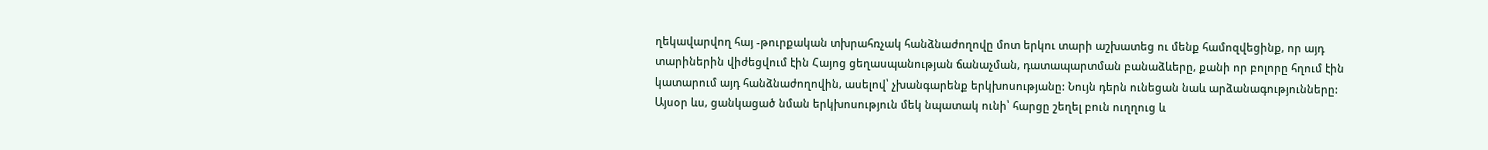ղեկավարվող հայ -թուրքական տխրահռչակ հանձնաժողովը մոտ երկու տարի աշխատեց ու մենք համոզվեցինք, որ այդ տարիներին վիժեցվում էին Հայոց ցեղասպանության ճանաչման, դատապարտման բանաձևերը, քանի որ բոլորը հղում էին կատարում այդ հանձնաժողովին, ասելով՝ չխանգարենք երկխոսությանը: Նույն դերն ունեցան նաև արձանագությունները: Այսօր ևս, ցանկացած նման երկխոսություն մեկ նպատակ ունի՝ հարցը շեղել բուն ուղղուց և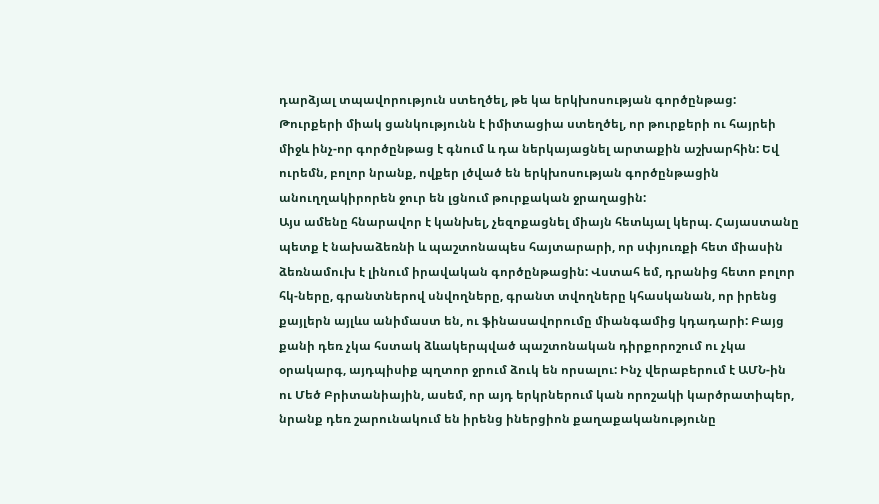դարձյալ տպավորություն ստեղծել, թե կա երկխոսության գործընթաց: Թուրքերի միակ ցանկությունն է իմիտացիա ստեղծել, որ թուրքերի ու հայրեի միջև ինչ-որ գործընթաց է գնում և դա ներկայացնել արտաքին աշխարհին: Եվ ուրեմն, բոլոր նրանք, ովքեր լծված են երկխոսության գործընթացին անուղղակիրորեն ջուր են լցնում թուրքական ջրաղացին:
Այս ամենը հնարավոր է կանխել, չեզոքացնել միայն հետևյալ կերպ. Հայաստանը պետք է նախաձեռնի և պաշտոնապես հայտարարի, որ սփյուռքի հետ միասին ձեռնամուխ է լինում իրավական գործընթացին: Վստահ եմ, դրանից հետո բոլոր հկ-ները, գրանտներով սնվողները, գրանտ տվողները կհասկանան, որ իրենց քայլերն այլևս անիմաստ են, ու ֆինասավորումը միանգամից կդադարի: Բայց քանի դեռ չկա հստակ ձևակերպված պաշտոնական դիրքորոշում ու չկա օրակարգ, այդպիսիք պղտոր ջրում ձուկ են որսալու: Ինչ վերաբերում է ԱՄՆ-ին ու Մեծ Բրիտանիային, ասեմ, որ այդ երկրներում կան որոշակի կարծրատիպեր, նրանք դեռ շարունակում են իրենց իներցիոն քաղաքականությունը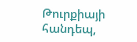Թուրքիայի հանդեպ,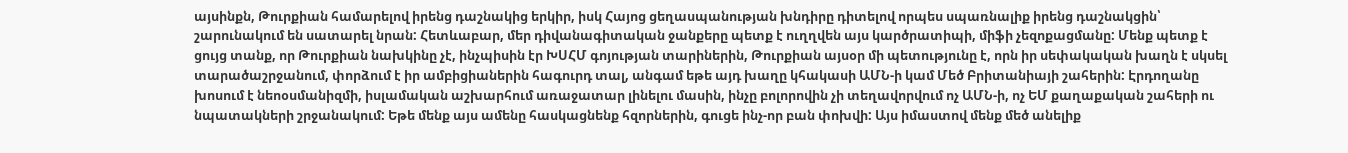այսինքն, Թուրքիան համարելով իրենց դաշնակից երկիր, իսկ Հայոց ցեղասպանության խնդիրը դիտելով որպես սպառնալիք իրենց դաշնակցին՝ շարունակում են սատարել նրան: Հետևաբար, մեր դիվանագիտական ջանքերը պետք է ուղղվեն այս կարծրատիպի, միֆի չեզոքացմանը: Մենք պետք է ցույց տանք, որ Թուրքիան նախկինը չէ, ինչպիսին էր ԽՍՀՄ գոյության տարիներին, Թուրքիան այսօր մի պետությունը է, որն իր սեփակական խաղն է սկսել տարածաշրջանում, փորձում է իր ամբիցիաներին հագուրդ տալ, անգամ եթե այդ խաղը կհակասի ԱՄՆ-ի կամ Մեծ Բրիտանիայի շահերին: Էրդողանը խոսում է նեոօսմանիզմի, իսլամական աշխարհում առաջատար լինելու մասին, ինչը բոլորովին չի տեղավորվում ոչ ԱՄՆ-ի, ոչ ԵՄ քաղաքական շահերի ու նպատակների շրջանակում: Եթե մենք այս ամենը հասկացնենք հզորներին, գուցե ինչ-որ բան փոխվի: Այս իմաստով մենք մեծ անելիք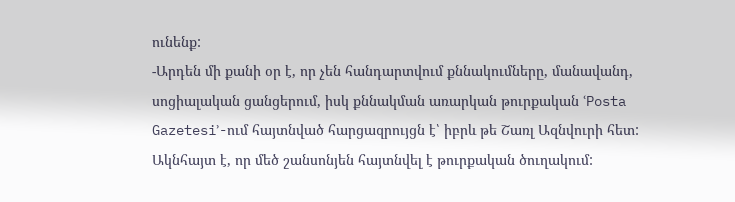ունենք:
-Արդեն մի քանի օր է, որ չեն հանդարտվում քննակումները, մանավանդ, սոցիալական ցանցերում, իսկ քննակման առարկան թուրքական ՙPosta Gazetesi՚-ում հայտնված հարցազրույցն է՝ իբրև թե Շառլ Ազնվուրի հետ: Ակնհայտ է, որ մեծ շանսոնյեն հայտնվել է թուրքական ծուղակում: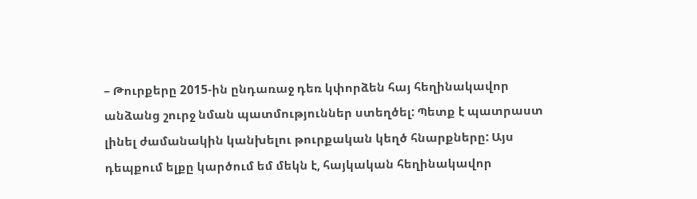– Թուրքերը 2015-ին ընդառաջ դեռ կփորձեն հայ հեղինակավոր անձանց շուրջ նման պատմություններ ստեղծել: Պետք է պատրաստ լինել ժամանակին կանխելու թուրքական կեղծ հնարքները: Այս դեպքում ելքը կարծում եմ մեկն է, հայկական հեղինակավոր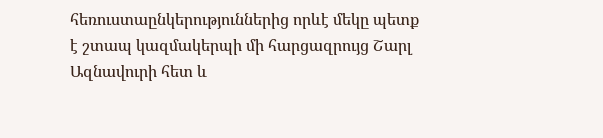հեռուստաընկերություններից որևէ մեկը պետք է շտապ կազմակերպի մի հարցազրույց Շարլ Ազնավուրի հետ և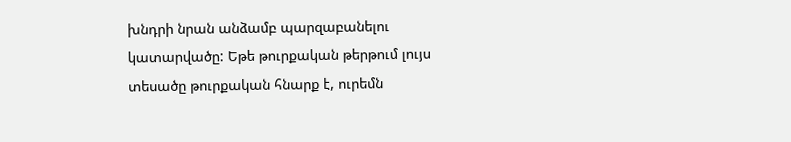խնդրի նրան անձամբ պարզաբանելու կատարվածը: Եթե թուրքական թերթում լույս տեսածը թուրքական հնարք է, ուրեմն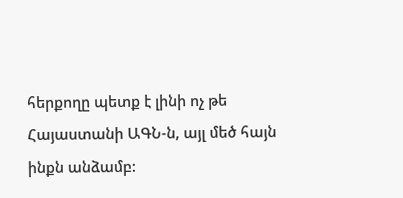հերքողը պետք է լինի ոչ թե Հայաստանի ԱԳՆ-ն, այլ մեծ հայն ինքն անձամբ: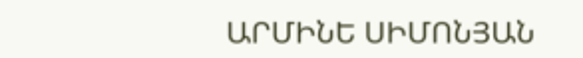ԱՐՄԻՆԵ ՍԻՄՈՆՅԱՆ